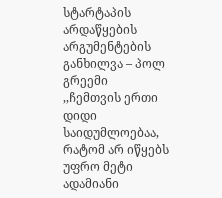სტარტაპის არდაწყების არგუმენტების განხილვა – პოლ გრეემი
,,ჩემთვის ერთი დიდი საიდუმლოებაა, რატომ არ იწყებს უფრო მეტი ადამიანი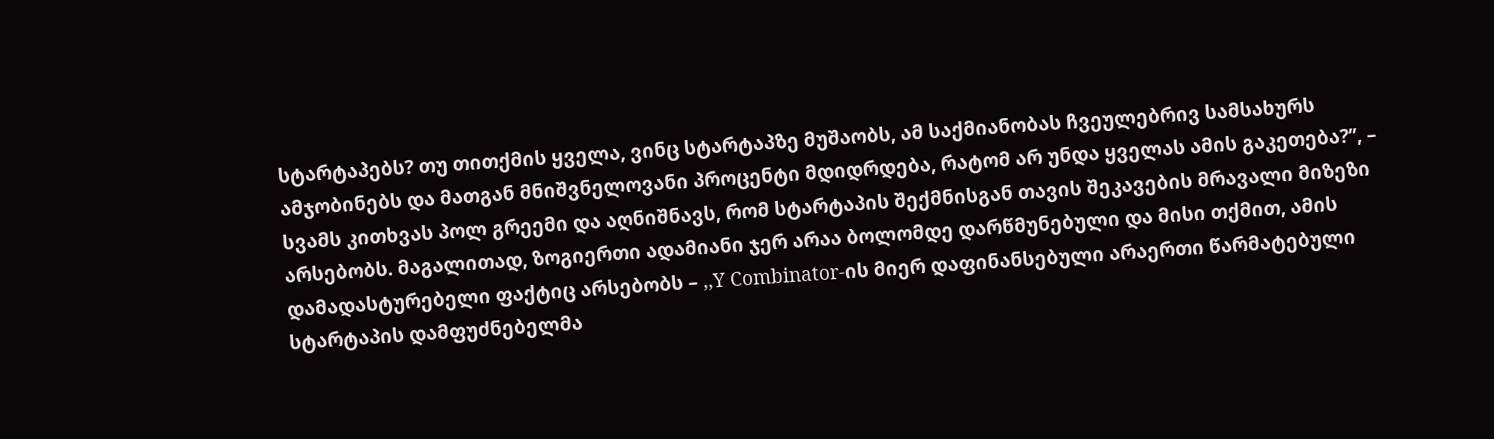სტარტაპებს? თუ თითქმის ყველა, ვინც სტარტაპზე მუშაობს, ამ საქმიანობას ჩვეულებრივ სამსახურს ამჯობინებს და მათგან მნიშვნელოვანი პროცენტი მდიდრდება, რატომ არ უნდა ყველას ამის გაკეთება?’’, – სვამს კითხვას პოლ გრეემი და აღნიშნავს, რომ სტარტაპის შექმნისგან თავის შეკავების მრავალი მიზეზი არსებობს. მაგალითად, ზოგიერთი ადამიანი ჯერ არაა ბოლომდე დარწმუნებული და მისი თქმით, ამის დამადასტურებელი ფაქტიც არსებობს – ,,Y Combinator-ის მიერ დაფინანსებული არაერთი წარმატებული სტარტაპის დამფუძნებელმა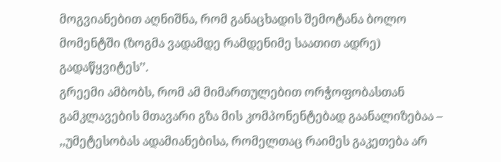მოგვიანებით აღნიშნა, რომ განაცხადის შემოტანა ბოლო მომენტში (ზოგმა ვადამდე რამდენიმე საათით ადრე) გადაწყვიტეს’’.
გრეემი ამბობს, რომ ამ მიმართულებით ორჭოფობასთან გამკლავების მთავარი გზა მის კომპონენტებად გაანალიზებაა – ,,უმეტესობას ადამიანებისა, რომელთაც რაიმეს გაკეთება არ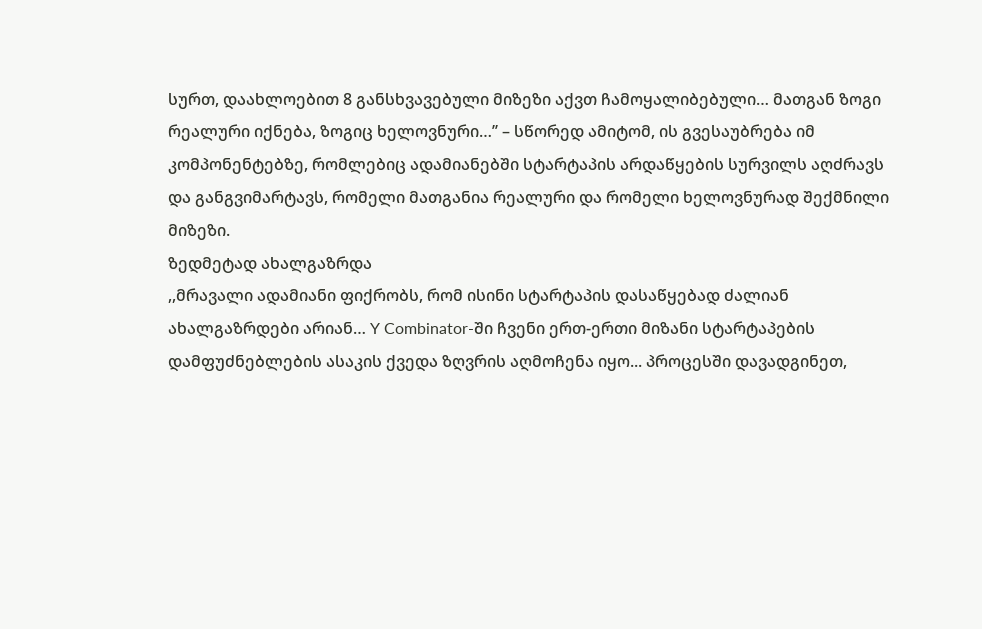სურთ, დაახლოებით 8 განსხვავებული მიზეზი აქვთ ჩამოყალიბებული… მათგან ზოგი რეალური იქნება, ზოგიც ხელოვნური…’’ – სწორედ ამიტომ, ის გვესაუბრება იმ კომპონენტებზე, რომლებიც ადამიანებში სტარტაპის არდაწყების სურვილს აღძრავს და განგვიმარტავს, რომელი მათგანია რეალური და რომელი ხელოვნურად შექმნილი მიზეზი.
ზედმეტად ახალგაზრდა
,,მრავალი ადამიანი ფიქრობს, რომ ისინი სტარტაპის დასაწყებად ძალიან ახალგაზრდები არიან… Y Combinator-ში ჩვენი ერთ-ერთი მიზანი სტარტაპების დამფუძნებლების ასაკის ქვედა ზღვრის აღმოჩენა იყო... პროცესში დავადგინეთ,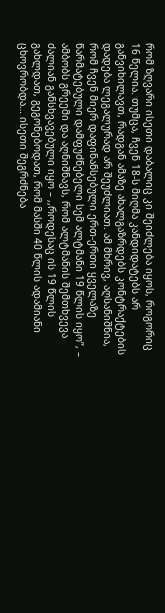რომ ზღვარი ისეთი დაბალიც კი შეიძლება იყოს, როგორიც 16 წელია. თუმცა, ჩვენ 18-ს მიღმა კანდიდატებს არ განვიხილავთ, რადგან ამაზე ახალგაზრდებს კონტრაქტების დადება ლეგალურად არ შეუძლიათ. ამ მხრივ, აღსანიშნია, რომ ჩვენ მიერ დაფინანსებული ერთ-ერთი ყველაზე წარმატებული დამფუძნებელი სემ ალტმანი 19 წლის იყო’’, – ამბობს გრეემი და აღნიშნავს, რომ ალტმანის შემთხვევა ძალიან განსხვავებული იყო – ,,როდესაც ის 19 წლის გახლდათ, გეგონებოდათ, რომ მასში 40 წლის ადამიანი ცხოვრობდა… ისეთი შეგრძნება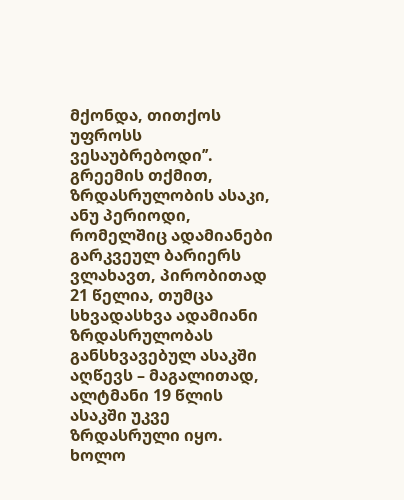მქონდა, თითქოს უფროსს ვესაუბრებოდი’’.
გრეემის თქმით, ზრდასრულობის ასაკი, ანუ პერიოდი, რომელშიც ადამიანები გარკვეულ ბარიერს ვლახავთ, პირობითად 21 წელია, თუმცა სხვადასხვა ადამიანი ზრდასრულობას განსხვავებულ ასაკში აღწევს – მაგალითად, ალტმანი 19 წლის ასაკში უკვე ზრდასრული იყო. ხოლო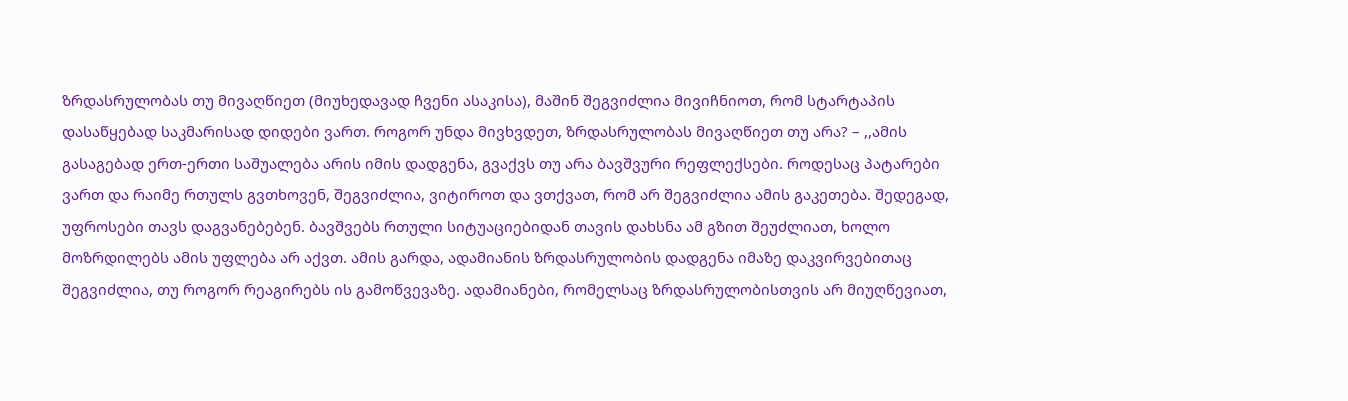ზრდასრულობას თუ მივაღწიეთ (მიუხედავად ჩვენი ასაკისა), მაშინ შეგვიძლია მივიჩნიოთ, რომ სტარტაპის დასაწყებად საკმარისად დიდები ვართ. როგორ უნდა მივხვდეთ, ზრდასრულობას მივაღწიეთ თუ არა? – ,,ამის გასაგებად ერთ-ერთი საშუალება არის იმის დადგენა, გვაქვს თუ არა ბავშვური რეფლექსები. როდესაც პატარები ვართ და რაიმე რთულს გვთხოვენ, შეგვიძლია, ვიტიროთ და ვთქვათ, რომ არ შეგვიძლია ამის გაკეთება. შედეგად, უფროსები თავს დაგვანებებენ. ბავშვებს რთული სიტუაციებიდან თავის დახსნა ამ გზით შეუძლიათ, ხოლო მოზრდილებს ამის უფლება არ აქვთ. ამის გარდა, ადამიანის ზრდასრულობის დადგენა იმაზე დაკვირვებითაც შეგვიძლია, თუ როგორ რეაგირებს ის გამოწვევაზე. ადამიანები, რომელსაც ზრდასრულობისთვის არ მიუღწევიათ,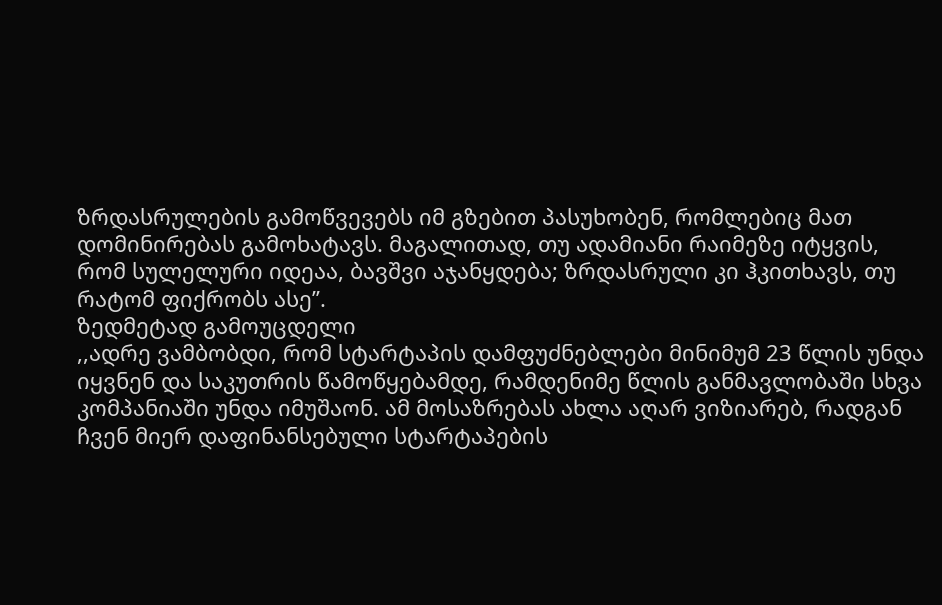ზრდასრულების გამოწვევებს იმ გზებით პასუხობენ, რომლებიც მათ დომინირებას გამოხატავს. მაგალითად, თუ ადამიანი რაიმეზე იტყვის, რომ სულელური იდეაა, ბავშვი აჯანყდება; ზრდასრული კი ჰკითხავს, თუ რატომ ფიქრობს ასე’’.
ზედმეტად გამოუცდელი
,,ადრე ვამბობდი, რომ სტარტაპის დამფუძნებლები მინიმუმ 23 წლის უნდა იყვნენ და საკუთრის წამოწყებამდე, რამდენიმე წლის განმავლობაში სხვა კომპანიაში უნდა იმუშაონ. ამ მოსაზრებას ახლა აღარ ვიზიარებ, რადგან ჩვენ მიერ დაფინანსებული სტარტაპების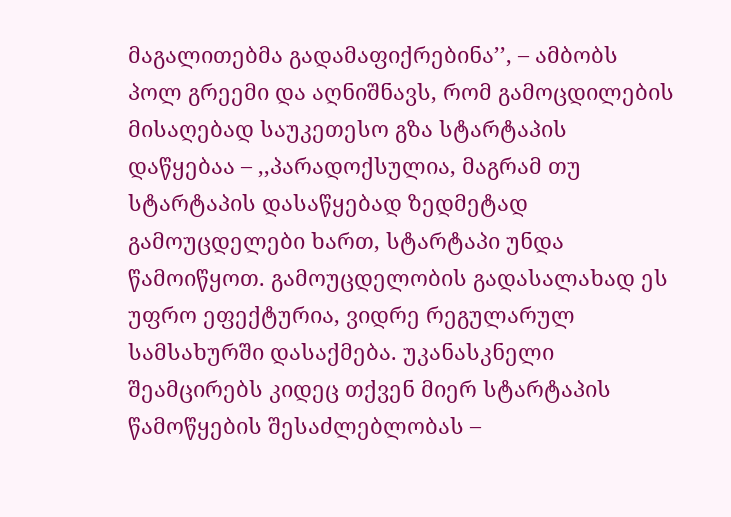მაგალითებმა გადამაფიქრებინა’’, – ამბობს პოლ გრეემი და აღნიშნავს, რომ გამოცდილების მისაღებად საუკეთესო გზა სტარტაპის დაწყებაა – ,,პარადოქსულია, მაგრამ თუ სტარტაპის დასაწყებად ზედმეტად გამოუცდელები ხართ, სტარტაპი უნდა წამოიწყოთ. გამოუცდელობის გადასალახად ეს უფრო ეფექტურია, ვიდრე რეგულარულ სამსახურში დასაქმება. უკანასკნელი შეამცირებს კიდეც თქვენ მიერ სტარტაპის წამოწყების შესაძლებლობას –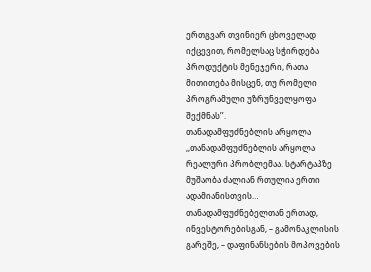ერთგვარ თვინიერ ცხოველად იქცევით, რომელსაც სჭირდება პროდუქტის მენეჯერი, რათა მითითება მისცენ, თუ რომელი პროგრამული უზრუნველყოფა შექმნას’’.
თანადამფუძნებლის არყოლა
,,თანადამფუძნებლის არყოლა რეალური პრობლემაა. სტარტაპზე მუშაობა ძალიან რთულია ერთი ადამიანისთვის… თანადამფუძნებელთან ერთად, ინვესტორებისგან, – გამონაკლისის გარეშე, – დაფინანსების მოპოვების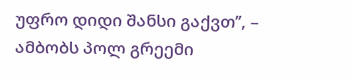უფრო დიდი შანსი გაქვთ’’, – ამბობს პოლ გრეემი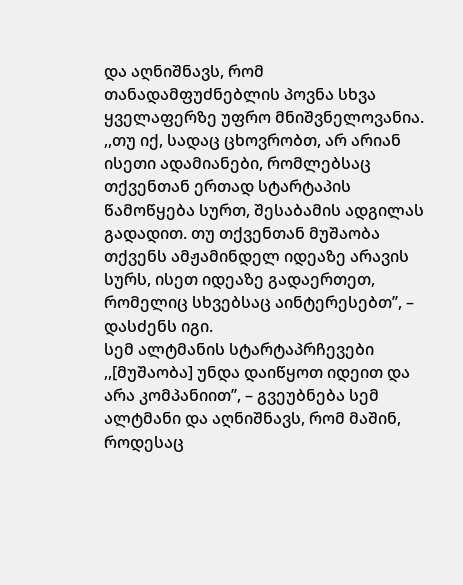და აღნიშნავს, რომ თანადამფუძნებლის პოვნა სხვა ყველაფერზე უფრო მნიშვნელოვანია.
,,თუ იქ, სადაც ცხოვრობთ, არ არიან ისეთი ადამიანები, რომლებსაც თქვენთან ერთად სტარტაპის წამოწყება სურთ, შესაბამის ადგილას გადადით. თუ თქვენთან მუშაობა თქვენს ამჟამინდელ იდეაზე არავის სურს, ისეთ იდეაზე გადაერთეთ, რომელიც სხვებსაც აინტერესებთ’’, – დასძენს იგი.
სემ ალტმანის სტარტაპრჩევები
,,[მუშაობა] უნდა დაიწყოთ იდეით და არა კომპანიით’’, – გვეუბნება სემ ალტმანი და აღნიშნავს, რომ მაშინ, როდესაც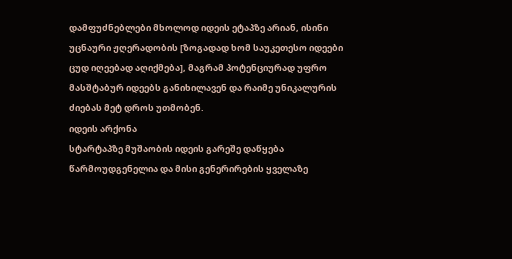დამფუძნებლები მხოლოდ იდეის ეტაპზე არიან, ისინი უცნაური ჟღერადობის [ზოგადად ხომ საუკეთესო იდეები ცუდ იღეებად აღიქმება], მაგრამ პოტენციურად უფრო მასშტაბურ იდეებს განიხილავენ და რაიმე უნიკალურის ძიებას მეტ დროს უთმობენ.
იდეის არქონა
სტარტაპზე მუშაობის იდეის გარეშე დაწყება წარმოუდგენელია და მისი გენერირების ყველაზე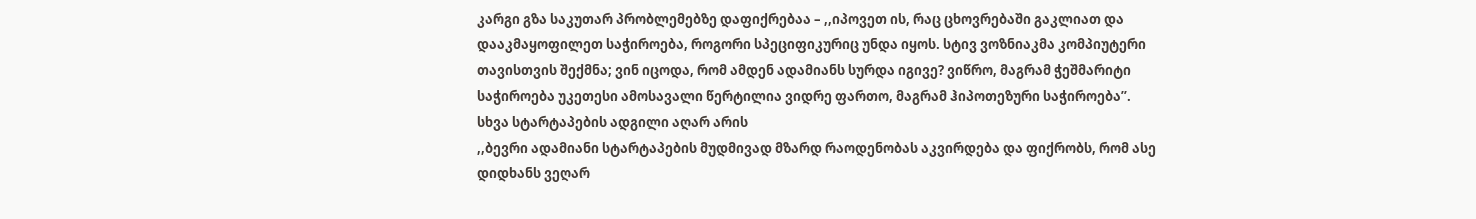კარგი გზა საკუთარ პრობლემებზე დაფიქრებაა – ,,იპოვეთ ის, რაც ცხოვრებაში გაკლიათ და დააკმაყოფილეთ საჭიროება, როგორი სპეციფიკურიც უნდა იყოს. სტივ ვოზნიაკმა კომპიუტერი თავისთვის შექმნა; ვინ იცოდა, რომ ამდენ ადამიანს სურდა იგივე? ვიწრო, მაგრამ ჭეშმარიტი საჭიროება უკეთესი ამოსავალი წერტილია ვიდრე ფართო, მაგრამ ჰიპოთეზური საჭიროება’’.
სხვა სტარტაპების ადგილი აღარ არის
,,ბევრი ადამიანი სტარტაპების მუდმივად მზარდ რაოდენობას აკვირდება და ფიქრობს, რომ ასე დიდხანს ვეღარ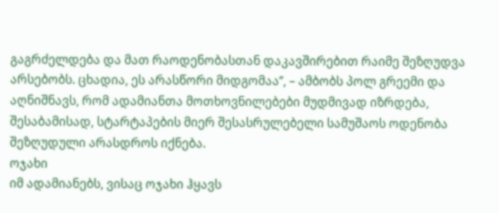გაგრძელდება და მათ რაოდენობასთან დაკავშირებით რაიმე შეზღუდვა არსებობს. ცხადია, ეს არასწორი მიდგომაა’’, – ამბობს პოლ გრეემი და აღნიშნავს, რომ ადამიანთა მოთხოვნილებები მუდმივად იზრდება, შესაბამისად, სტარტაპების მიერ შესასრულებელი სამუშაოს ოდენობა შეზღუდული არასდროს იქნება.
ოჯახი
იმ ადამიანებს, ვისაც ოჯახი ჰყავს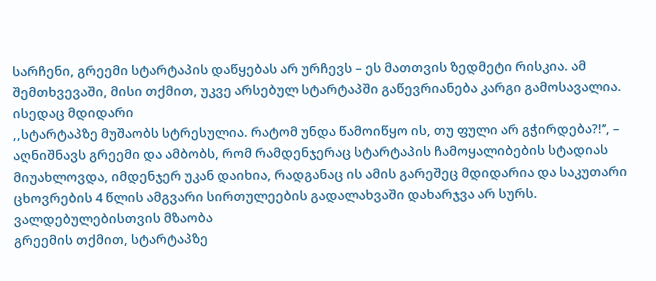სარჩენი, გრეემი სტარტაპის დაწყებას არ ურჩევს – ეს მათთვის ზედმეტი რისკია. ამ შემთხვევაში, მისი თქმით, უკვე არსებულ სტარტაპში გაწევრიანება კარგი გამოსავალია.
ისედაც მდიდარი
,,სტარტაპზე მუშაობს სტრესულია. რატომ უნდა წამოიწყო ის, თუ ფული არ გჭირდება?!’’, – აღნიშნავს გრეემი და ამბობს, რომ რამდენჯერაც სტარტაპის ჩამოყალიბების სტადიას მიუახლოვდა, იმდენჯერ უკან დაიხია, რადგანაც ის ამის გარეშეც მდიდარია და საკუთარი ცხოვრების 4 წლის ამგვარი სირთულეების გადალახვაში დახარჯვა არ სურს.
ვალდებულებისთვის მზაობა
გრეემის თქმით, სტარტაპზე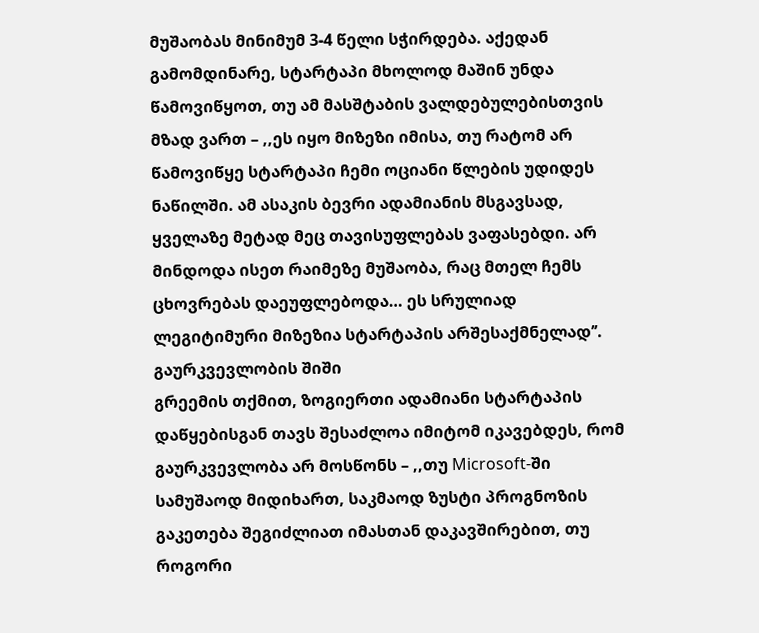მუშაობას მინიმუმ 3-4 წელი სჭირდება. აქედან გამომდინარე, სტარტაპი მხოლოდ მაშინ უნდა წამოვიწყოთ, თუ ამ მასშტაბის ვალდებულებისთვის მზად ვართ – ,,ეს იყო მიზეზი იმისა, თუ რატომ არ წამოვიწყე სტარტაპი ჩემი ოციანი წლების უდიდეს ნაწილში. ამ ასაკის ბევრი ადამიანის მსგავსად, ყველაზე მეტად მეც თავისუფლებას ვაფასებდი. არ მინდოდა ისეთ რაიმეზე მუშაობა, რაც მთელ ჩემს ცხოვრებას დაეუფლებოდა… ეს სრულიად ლეგიტიმური მიზეზია სტარტაპის არშესაქმნელად’’.
გაურკვევლობის შიში
გრეემის თქმით, ზოგიერთი ადამიანი სტარტაპის დაწყებისგან თავს შესაძლოა იმიტომ იკავებდეს, რომ გაურკვევლობა არ მოსწონს – ,,თუ Microsoft-ში სამუშაოდ მიდიხართ, საკმაოდ ზუსტი პროგნოზის გაკეთება შეგიძლიათ იმასთან დაკავშირებით, თუ როგორი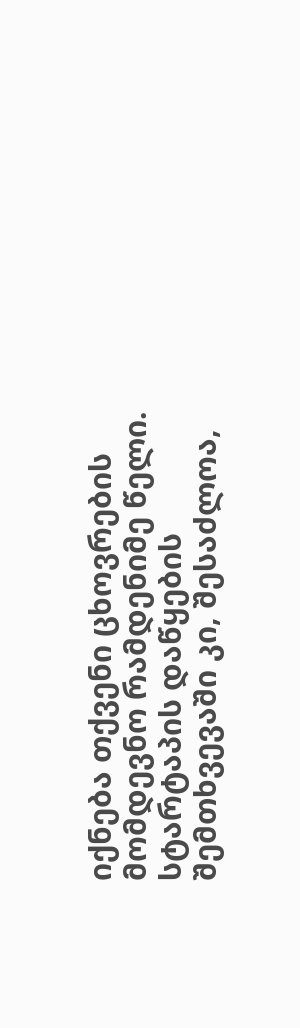იქნება თქვენი ცხოვრების მომდევნო რამდენიმე წელი. სტარტაპის დაწყების შემთხვევაში კი, შესაძლოა,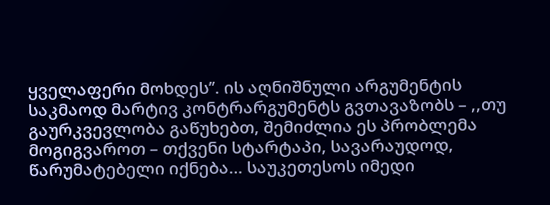ყველაფერი მოხდეს’’. ის აღნიშნული არგუმენტის საკმაოდ მარტივ კონტრარგუმენტს გვთავაზობს – ,,თუ გაურკვევლობა გაწუხებთ, შემიძლია ეს პრობლემა მოგიგვაროთ – თქვენი სტარტაპი, სავარაუდოდ, წარუმატებელი იქნება… საუკეთესოს იმედი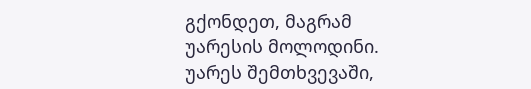გქონდეთ, მაგრამ უარესის მოლოდინი. უარეს შემთხვევაში,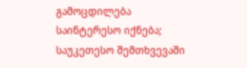გამოცდილება საინტერესო იქნება; საუკეთესო შემთხვევაში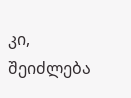კი, შეიძლება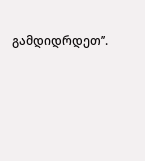გამდიდრდეთ’’.